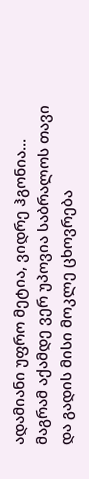ადამიანი უფრო მეტია, ვიდრე ჰგონია...
მაგრამ აქამდე ვერ უპოვია საბრალოს თავი
და გადის მისი მოკლე ცხოვრება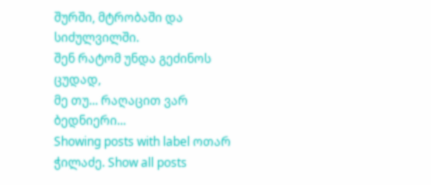შურში, მტრობაში და სიძულვილში.
შენ რატომ უნდა გეძინოს ცუდად,
მე თუ... რაღაცით ვარ ბედნიერი...
Showing posts with label ოთარ ჭილაძე. Show all posts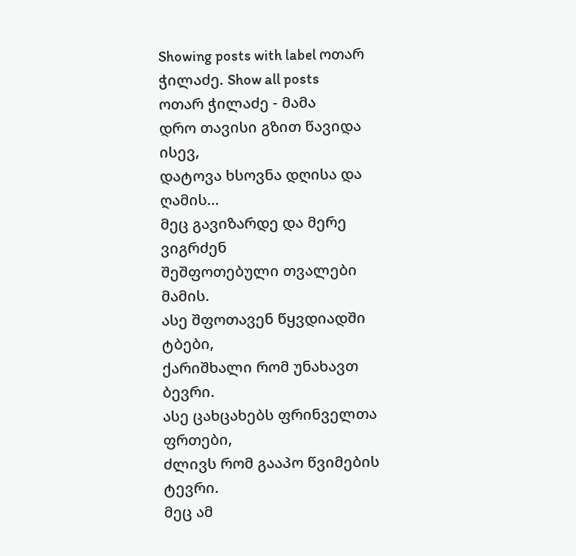Showing posts with label ოთარ ჭილაძე. Show all posts
ოთარ ჭილაძე - მამა
დრო თავისი გზით წავიდა ისევ,
დატოვა ხსოვნა დღისა და ღამის...
მეც გავიზარდე და მერე ვიგრძენ
შეშფოთებული თვალები მამის.
ასე შფოთავენ წყვდიადში ტბები,
ქარიშხალი რომ უნახავთ ბევრი.
ასე ცახცახებს ფრინველთა ფრთები,
ძლივს რომ გააპო წვიმების ტევრი.
მეც ამ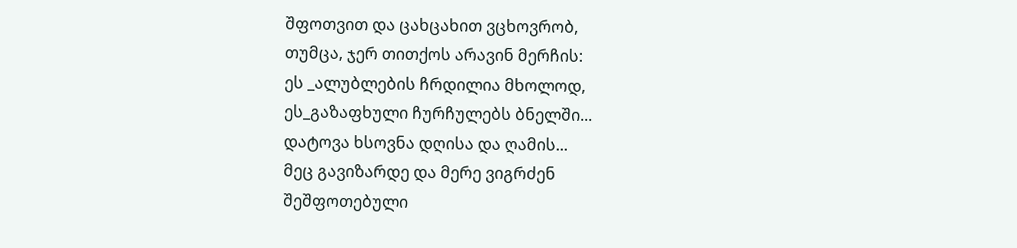შფოთვით და ცახცახით ვცხოვრობ,
თუმცა, ჯერ თითქოს არავინ მერჩის:
ეს _ალუბლების ჩრდილია მხოლოდ,
ეს_გაზაფხული ჩურჩულებს ბნელში...
დატოვა ხსოვნა დღისა და ღამის...
მეც გავიზარდე და მერე ვიგრძენ
შეშფოთებული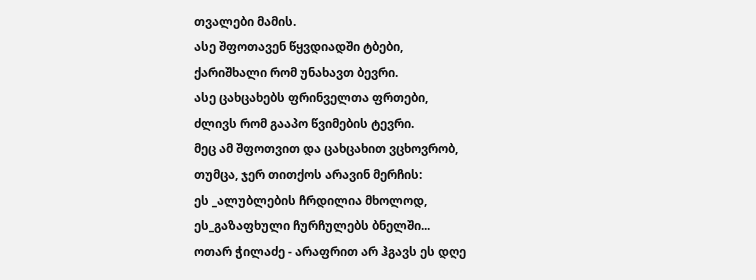თვალები მამის.
ასე შფოთავენ წყვდიადში ტბები,
ქარიშხალი რომ უნახავთ ბევრი.
ასე ცახცახებს ფრინველთა ფრთები,
ძლივს რომ გააპო წვიმების ტევრი.
მეც ამ შფოთვით და ცახცახით ვცხოვრობ,
თუმცა, ჯერ თითქოს არავინ მერჩის:
ეს _ალუბლების ჩრდილია მხოლოდ,
ეს_გაზაფხული ჩურჩულებს ბნელში...
ოთარ ჭილაძე - არაფრით არ ჰგავს ეს დღე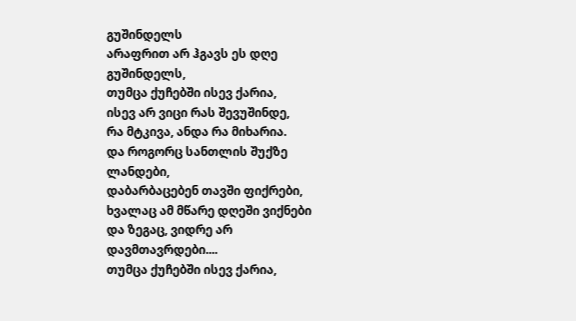გუშინდელს
არაფრით არ ჰგავს ეს დღე გუშინდელს,
თუმცა ქუჩებში ისევ ქარია,
ისევ არ ვიცი რას შევუშინდე,
რა მტკივა, ანდა რა მიხარია.
და როგორც სანთლის შუქზე ლანდები,
დაბარბაცებენ თავში ფიქრები,
ხვალაც ამ მწარე დღეში ვიქნები
და ზეგაც, ვიდრე არ დავმთავრდები....
თუმცა ქუჩებში ისევ ქარია,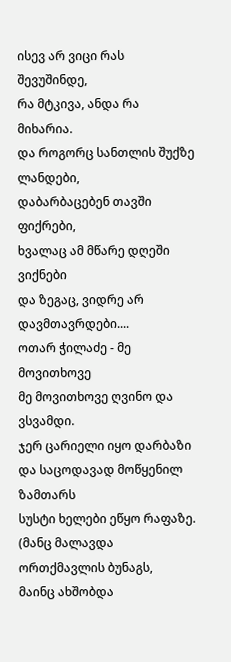ისევ არ ვიცი რას შევუშინდე,
რა მტკივა, ანდა რა მიხარია.
და როგორც სანთლის შუქზე ლანდები,
დაბარბაცებენ თავში ფიქრები,
ხვალაც ამ მწარე დღეში ვიქნები
და ზეგაც, ვიდრე არ დავმთავრდები....
ოთარ ჭილაძე - მე მოვითხოვე
მე მოვითხოვე ღვინო და ვსვამდი.
ჯერ ცარიელი იყო დარბაზი
და საცოდავად მოწყენილ ზამთარს
სუსტი ხელები ეწყო რაფაზე.
(მანც მალავდა ორთქმავლის ბუნაგს,
მაინც ახშობდა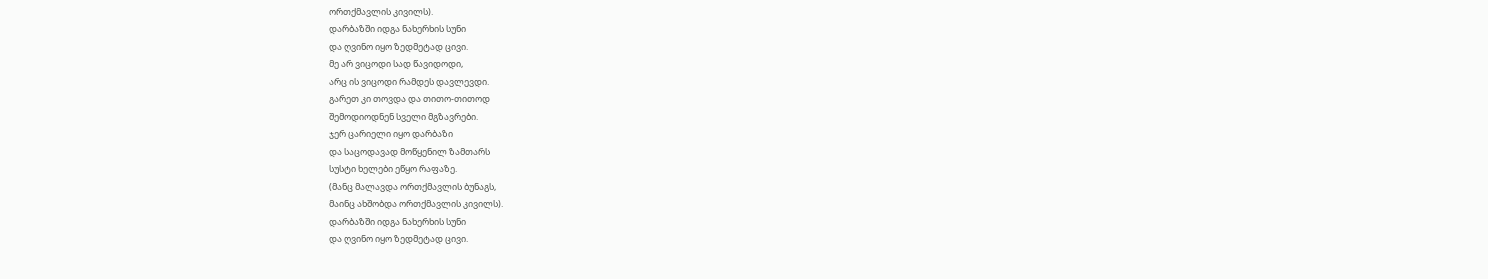ორთქმავლის კივილს).
დარბაზში იდგა ნახერხის სუნი
და ღვინო იყო ზედმეტად ცივი.
მე არ ვიცოდი სად წავიდოდი,
არც ის ვიცოდი რამდეს დავლევდი.
გარეთ კი თოვდა და თითო-თითოდ
შემოდიოდნენ სველი მგზავრები.
ჯერ ცარიელი იყო დარბაზი
და საცოდავად მოწყენილ ზამთარს
სუსტი ხელები ეწყო რაფაზე.
(მანც მალავდა ორთქმავლის ბუნაგს,
მაინც ახშობდა ორთქმავლის კივილს).
დარბაზში იდგა ნახერხის სუნი
და ღვინო იყო ზედმეტად ცივი.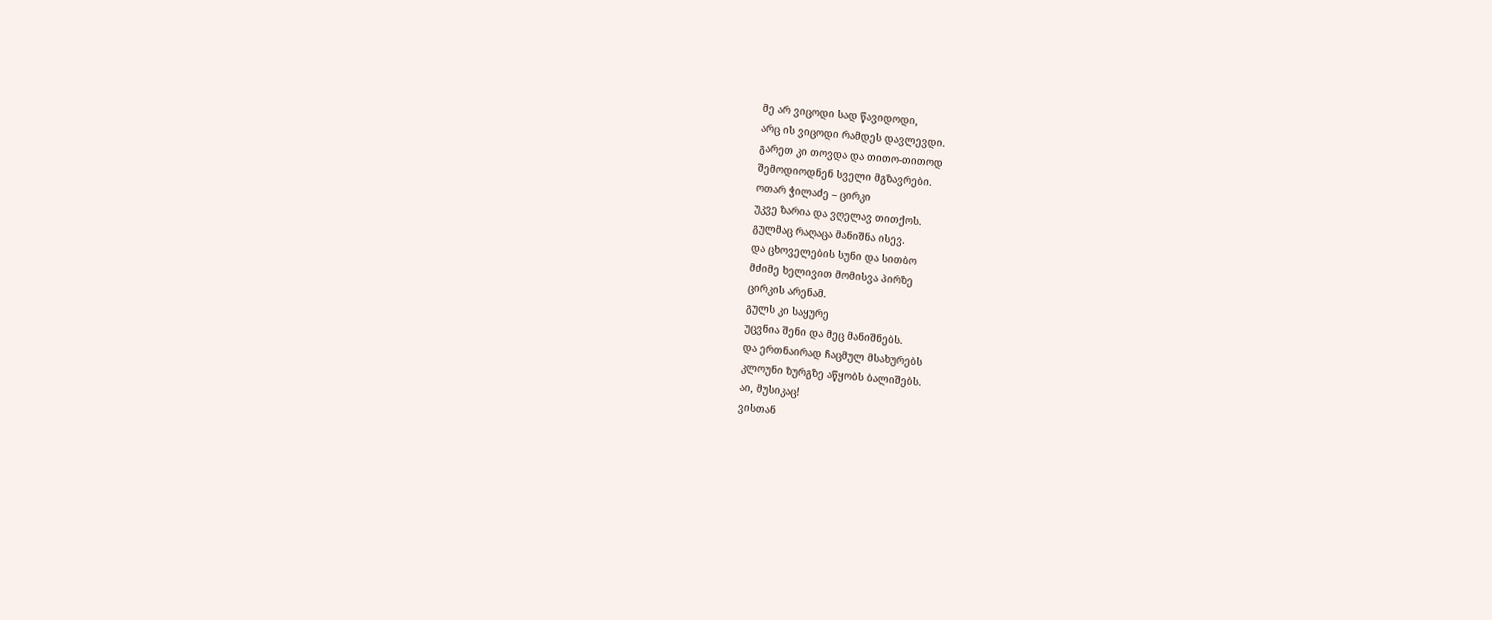მე არ ვიცოდი სად წავიდოდი,
არც ის ვიცოდი რამდეს დავლევდი.
გარეთ კი თოვდა და თითო-თითოდ
შემოდიოდნენ სველი მგზავრები.
ოთარ ჭილაძე – ცირკი
უკვე ზარია და ვღელავ თითქოს.
გულმაც რაღაცა მანიშნა ისევ.
და ცხოველების სუნი და სითბო
მძიმე ხელივით მომისვა პირზე
ცირკის არენამ.
გულს კი საყურე
უცვნია შენი და მეც მანიშნებს.
და ერთნაირად ჩაცმულ მსახურებს
კლოუნი ზურგზე აწყობს ბალიშებს.
აი, მუსიკაც!
ვისთან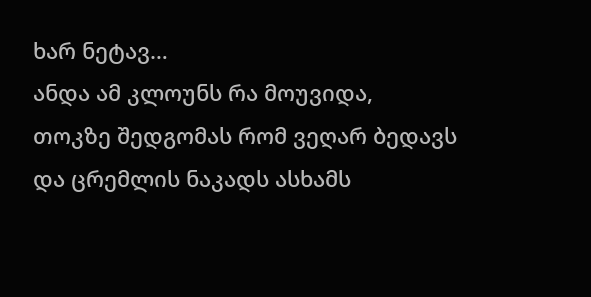ხარ ნეტავ…
ანდა ამ კლოუნს რა მოუვიდა,
თოკზე შედგომას რომ ვეღარ ბედავს
და ცრემლის ნაკადს ასხამს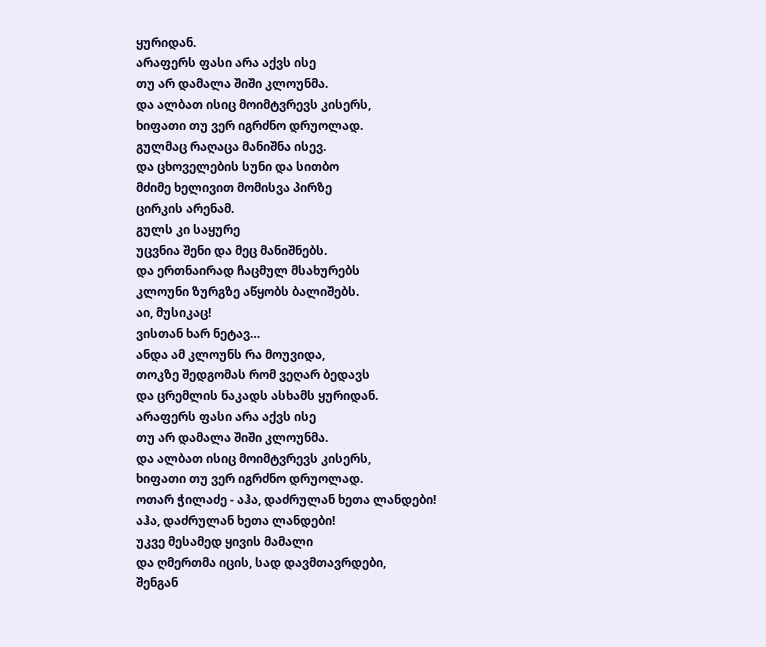ყურიდან.
არაფერს ფასი არა აქვს ისე
თუ არ დამალა შიში კლოუნმა.
და ალბათ ისიც მოიმტვრევს კისერს,
ხიფათი თუ ვერ იგრძნო დრუოლად.
გულმაც რაღაცა მანიშნა ისევ.
და ცხოველების სუნი და სითბო
მძიმე ხელივით მომისვა პირზე
ცირკის არენამ.
გულს კი საყურე
უცვნია შენი და მეც მანიშნებს.
და ერთნაირად ჩაცმულ მსახურებს
კლოუნი ზურგზე აწყობს ბალიშებს.
აი, მუსიკაც!
ვისთან ხარ ნეტავ…
ანდა ამ კლოუნს რა მოუვიდა,
თოკზე შედგომას რომ ვეღარ ბედავს
და ცრემლის ნაკადს ასხამს ყურიდან.
არაფერს ფასი არა აქვს ისე
თუ არ დამალა შიში კლოუნმა.
და ალბათ ისიც მოიმტვრევს კისერს,
ხიფათი თუ ვერ იგრძნო დრუოლად.
ოთარ ჭილაძე - აჰა, დაძრულან ხეთა ლანდები!
აჰა, დაძრულან ხეთა ლანდები!
უკვე მესამედ ყივის მამალი
და ღმერთმა იცის, სად დავმთავრდები,
შენგან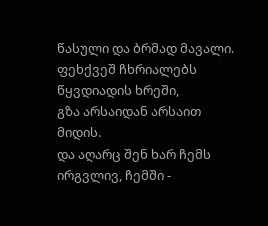წასული და ბრმად მავალი.
ფეხქვეშ ჩხრიალებს წყვდიადის ხრეში,
გზა არსაიდან არსაით მიდის.
და აღარც შენ ხარ ჩემს ირგვლივ, ჩემში -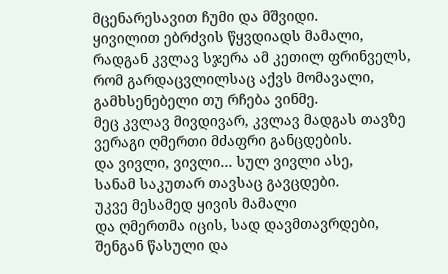მცენარესავით ჩუმი და მშვიდი.
ყივილით ებრძვის წყვდიადს მამალი,
რადგან კვლავ სჯერა ამ კეთილ ფრინველს,
რომ გარდაცვლილსაც აქვს მომავალი,
გამხსენებელი თუ რჩება ვინმე.
მეც კვლავ მივდივარ, კვლავ მადგას თავზე
ვერაგი ღმერთი მძაფრი განცდების.
და ვივლი, ვივლი… სულ ვივლი ასე,
სანამ საკუთარ თავსაც გავცდები.
უკვე მესამედ ყივის მამალი
და ღმერთმა იცის, სად დავმთავრდები,
შენგან წასული და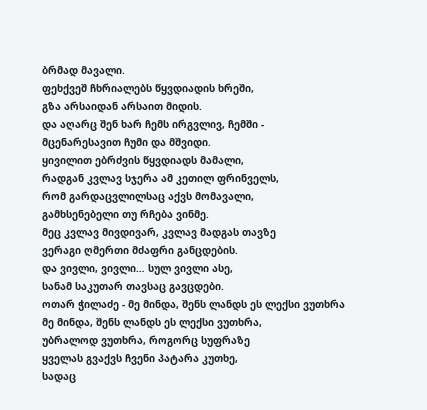ბრმად მავალი.
ფეხქვეშ ჩხრიალებს წყვდიადის ხრეში,
გზა არსაიდან არსაით მიდის.
და აღარც შენ ხარ ჩემს ირგვლივ, ჩემში -
მცენარესავით ჩუმი და მშვიდი.
ყივილით ებრძვის წყვდიადს მამალი,
რადგან კვლავ სჯერა ამ კეთილ ფრინველს,
რომ გარდაცვლილსაც აქვს მომავალი,
გამხსენებელი თუ რჩება ვინმე.
მეც კვლავ მივდივარ, კვლავ მადგას თავზე
ვერაგი ღმერთი მძაფრი განცდების.
და ვივლი, ვივლი… სულ ვივლი ასე,
სანამ საკუთარ თავსაც გავცდები.
ოთარ ჭილაძე - მე მინდა, შენს ლანდს ეს ლექსი ვუთხრა
მე მინდა, შენს ლანდს ეს ლექსი ვუთხრა,
უბრალოდ ვუთხრა, როგორც სუფრაზე
ყველას გვაქვს ჩვენი პატარა კუთხე,
სადაც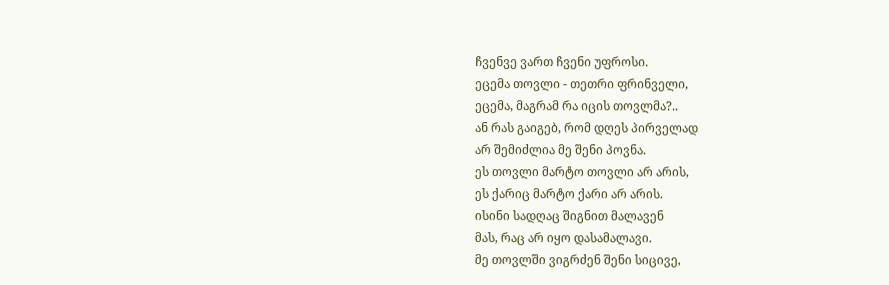ჩვენვე ვართ ჩვენი უფროსი.
ეცემა თოვლი - თეთრი ფრინველი,
ეცემა, მაგრამ რა იცის თოვლმა?..
ან რას გაიგებ, რომ დღეს პირველად
არ შემიძლია მე შენი პოვნა.
ეს თოვლი მარტო თოვლი არ არის,
ეს ქარიც მარტო ქარი არ არის.
ისინი სადღაც შიგნით მალავენ
მას, რაც არ იყო დასამალავი.
მე თოვლში ვიგრძენ შენი სიცივე,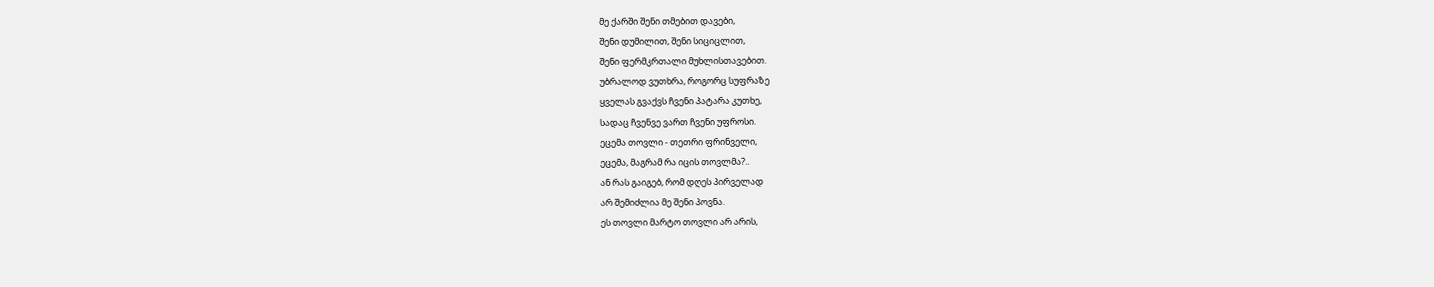მე ქარში შენი თმებით დავები,
შენი დუმილით, შენი სიციცლით,
შენი ფერმკრთალი მუხლისთავებით.
უბრალოდ ვუთხრა, როგორც სუფრაზე
ყველას გვაქვს ჩვენი პატარა კუთხე,
სადაც ჩვენვე ვართ ჩვენი უფროსი.
ეცემა თოვლი - თეთრი ფრინველი,
ეცემა, მაგრამ რა იცის თოვლმა?..
ან რას გაიგებ, რომ დღეს პირველად
არ შემიძლია მე შენი პოვნა.
ეს თოვლი მარტო თოვლი არ არის,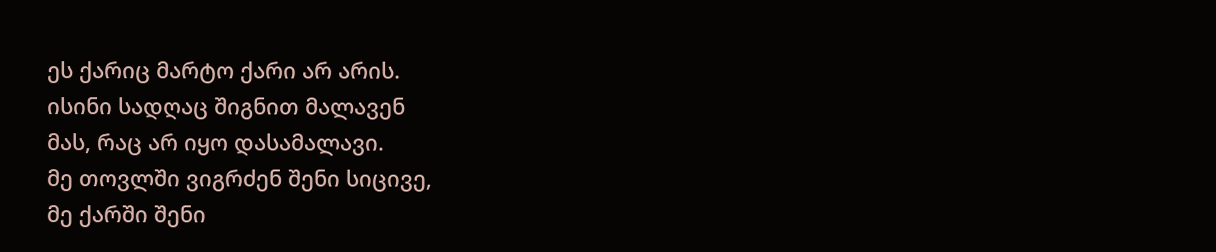ეს ქარიც მარტო ქარი არ არის.
ისინი სადღაც შიგნით მალავენ
მას, რაც არ იყო დასამალავი.
მე თოვლში ვიგრძენ შენი სიცივე,
მე ქარში შენი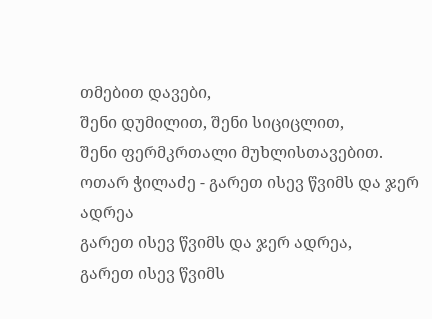თმებით დავები,
შენი დუმილით, შენი სიციცლით,
შენი ფერმკრთალი მუხლისთავებით.
ოთარ ჭილაძე - გარეთ ისევ წვიმს და ჯერ ადრეა
გარეთ ისევ წვიმს და ჯერ ადრეა,
გარეთ ისევ წვიმს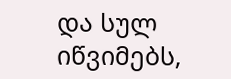და სულ იწვიმებს,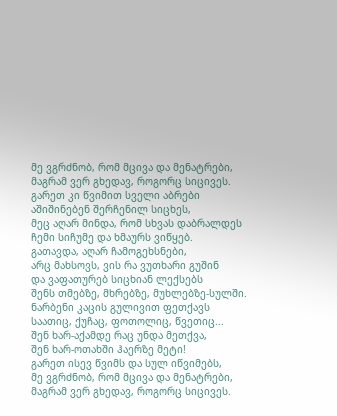მე ვგრძნობ, რომ მცივა და მენატრები,
მაგრამ ვერ გხედავ, როგორც სიცივეს.
გარეთ კი წვიმით სველი აბრები
აშიშინებენ შერჩენილ სიცხეს,
მეც აღარ მინდა, რომ სხვას დაბრალდეს
ჩემი სიჩუმე და ხმაურს ვიწყებ.
გათავდა, აღარ ჩამოგეხსნები,
არც მახსოვს, ვის რა ვუთხარი გუშინ
და ვაფათურებ სიცხიან ლექსებს
შენს თმებზე, მხრებზე, მუხლებზე-სულში.
ნარბენი კაცის გულივით ფეთქავს
საათიც, ქუჩაც, ფოთოლიც, წვეთიც...
შენ ხარ-აქამდე რაც უნდა მეთქვა,
შენ ხარ-ოთახში ჰაერზე მეტი!
გარეთ ისევ წვიმს და სულ იწვიმებს,
მე ვგრძნობ, რომ მცივა და მენატრები,
მაგრამ ვერ გხედავ, როგორც სიცივეს.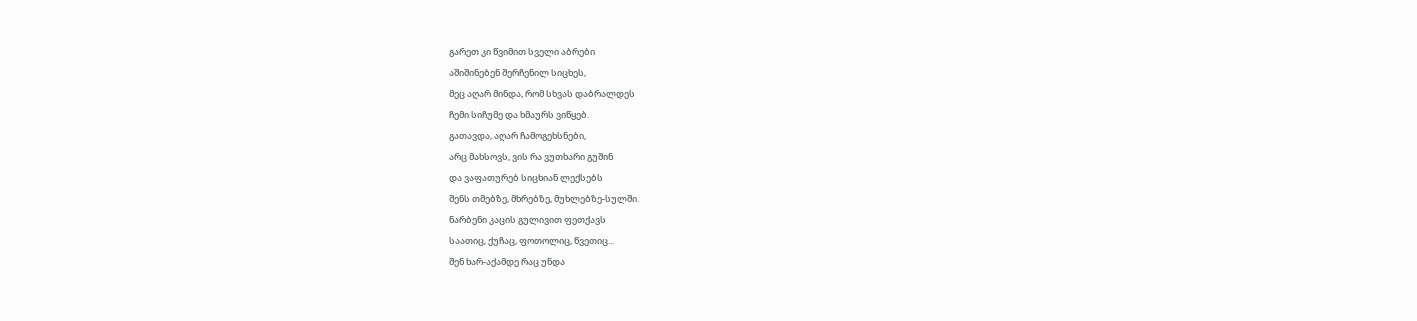გარეთ კი წვიმით სველი აბრები
აშიშინებენ შერჩენილ სიცხეს,
მეც აღარ მინდა, რომ სხვას დაბრალდეს
ჩემი სიჩუმე და ხმაურს ვიწყებ.
გათავდა, აღარ ჩამოგეხსნები,
არც მახსოვს, ვის რა ვუთხარი გუშინ
და ვაფათურებ სიცხიან ლექსებს
შენს თმებზე, მხრებზე, მუხლებზე-სულში.
ნარბენი კაცის გულივით ფეთქავს
საათიც, ქუჩაც, ფოთოლიც, წვეთიც...
შენ ხარ-აქამდე რაც უნდა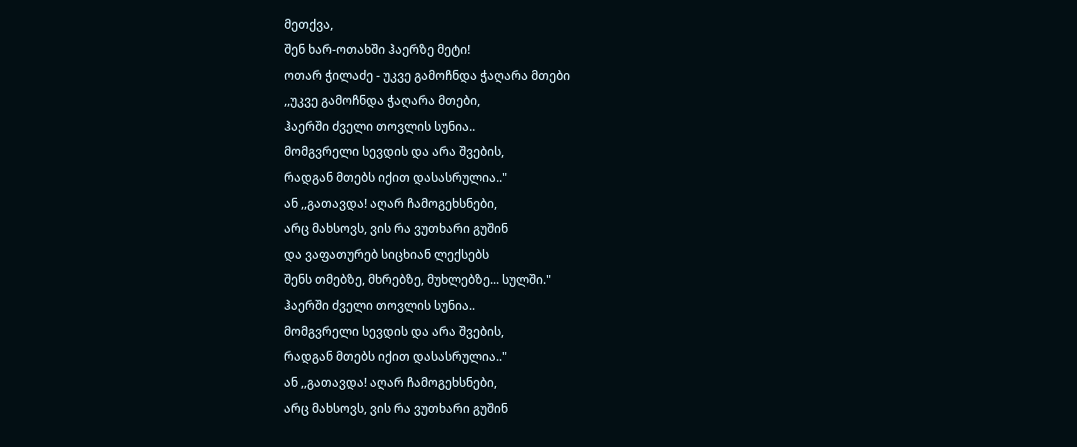მეთქვა,
შენ ხარ-ოთახში ჰაერზე მეტი!
ოთარ ჭილაძე - უკვე გამოჩნდა ჭაღარა მთები
,,უკვე გამოჩნდა ჭაღარა მთები,
ჰაერში ძველი თოვლის სუნია..
მომგვრელი სევდის და არა შვების,
რადგან მთებს იქით დასასრულია.."
ან ,,გათავდა! აღარ ჩამოგეხსნები,
არც მახსოვს, ვის რა ვუთხარი გუშინ
და ვაფათურებ სიცხიან ლექსებს
შენს თმებზე, მხრებზე, მუხლებზე... სულში."
ჰაერში ძველი თოვლის სუნია..
მომგვრელი სევდის და არა შვების,
რადგან მთებს იქით დასასრულია.."
ან ,,გათავდა! აღარ ჩამოგეხსნები,
არც მახსოვს, ვის რა ვუთხარი გუშინ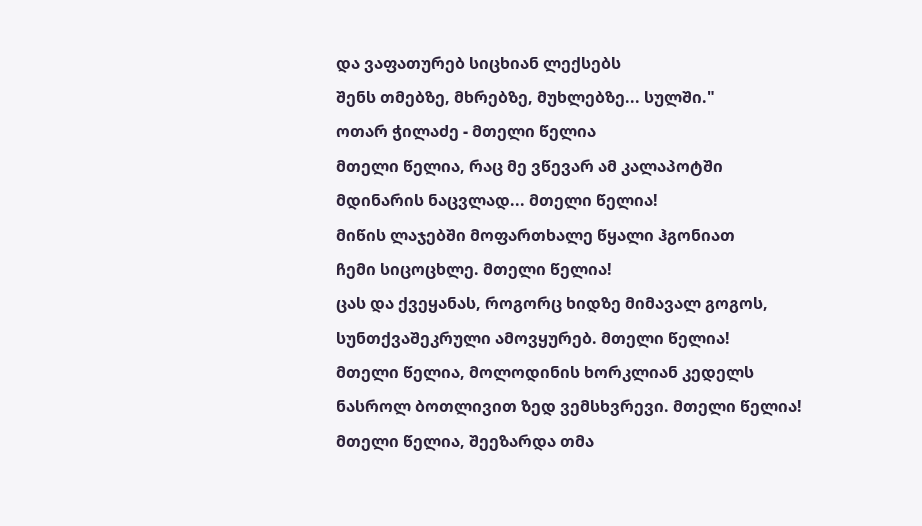და ვაფათურებ სიცხიან ლექსებს
შენს თმებზე, მხრებზე, მუხლებზე... სულში."
ოთარ ჭილაძე - მთელი წელია
მთელი წელია, რაც მე ვწევარ ამ კალაპოტში
მდინარის ნაცვლად... მთელი წელია!
მიწის ლაჯებში მოფართხალე წყალი ჰგონიათ
ჩემი სიცოცხლე. მთელი წელია!
ცას და ქვეყანას, როგორც ხიდზე მიმავალ გოგოს,
სუნთქვაშეკრული ამოვყურებ. მთელი წელია!
მთელი წელია, მოლოდინის ხორკლიან კედელს
ნასროლ ბოთლივით ზედ ვემსხვრევი. მთელი წელია!
მთელი წელია, შეეზარდა თმა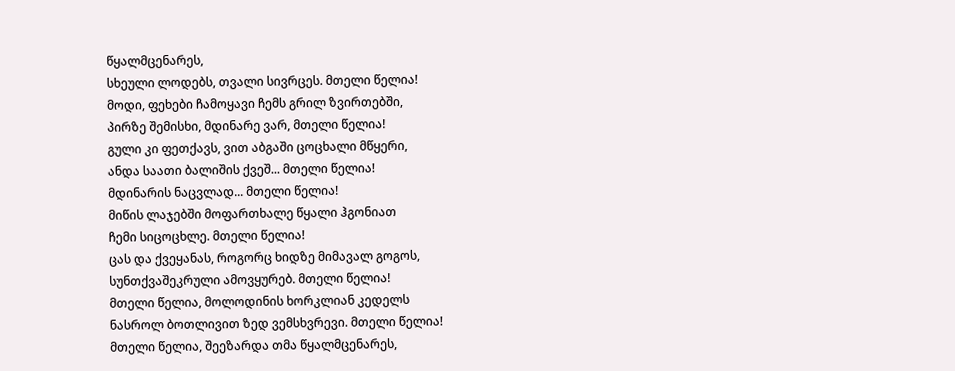წყალმცენარეს,
სხეული ლოდებს, თვალი სივრცეს. მთელი წელია!
მოდი, ფეხები ჩამოყავი ჩემს გრილ ზვირთებში,
პირზე შემისხი, მდინარე ვარ, მთელი წელია!
გული კი ფეთქავს, ვით აბგაში ცოცხალი მწყერი,
ანდა საათი ბალიშის ქვეშ... მთელი წელია!
მდინარის ნაცვლად... მთელი წელია!
მიწის ლაჯებში მოფართხალე წყალი ჰგონიათ
ჩემი სიცოცხლე. მთელი წელია!
ცას და ქვეყანას, როგორც ხიდზე მიმავალ გოგოს,
სუნთქვაშეკრული ამოვყურებ. მთელი წელია!
მთელი წელია, მოლოდინის ხორკლიან კედელს
ნასროლ ბოთლივით ზედ ვემსხვრევი. მთელი წელია!
მთელი წელია, შეეზარდა თმა წყალმცენარეს,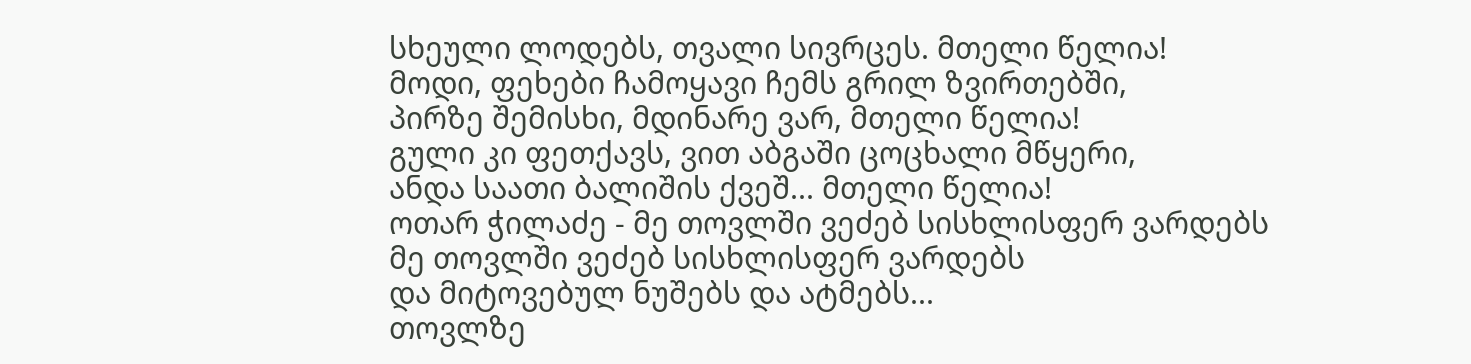სხეული ლოდებს, თვალი სივრცეს. მთელი წელია!
მოდი, ფეხები ჩამოყავი ჩემს გრილ ზვირთებში,
პირზე შემისხი, მდინარე ვარ, მთელი წელია!
გული კი ფეთქავს, ვით აბგაში ცოცხალი მწყერი,
ანდა საათი ბალიშის ქვეშ... მთელი წელია!
ოთარ ჭილაძე - მე თოვლში ვეძებ სისხლისფერ ვარდებს
მე თოვლში ვეძებ სისხლისფერ ვარდებს
და მიტოვებულ ნუშებს და ატმებს...
თოვლზე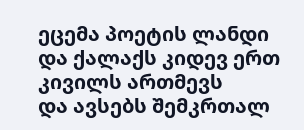ეცემა პოეტის ლანდი
და ქალაქს კიდევ ერთ კივილს ართმევს
და ავსებს შემკრთალ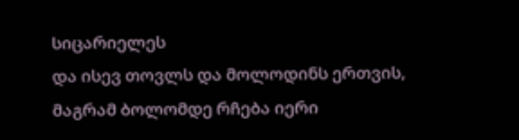სიცარიელეს
და ისევ თოვლს და მოლოდინს ერთვის,
მაგრამ ბოლომდე რჩება იერი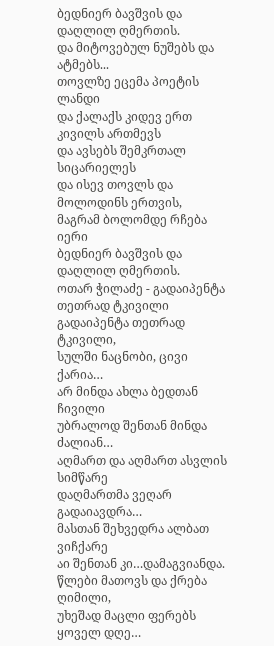ბედნიერ ბავშვის და დაღლილ ღმერთის.
და მიტოვებულ ნუშებს და ატმებს...
თოვლზე ეცემა პოეტის ლანდი
და ქალაქს კიდევ ერთ კივილს ართმევს
და ავსებს შემკრთალ სიცარიელეს
და ისევ თოვლს და მოლოდინს ერთვის,
მაგრამ ბოლომდე რჩება იერი
ბედნიერ ბავშვის და დაღლილ ღმერთის.
ოთარ ჭილაძე - გადაიპენტა თეთრად ტკივილი
გადაიპენტა თეთრად ტკივილი,
სულში ნაცნობი, ცივი ქარია…
არ მინდა ახლა ბედთან ჩივილი
უბრალოდ შენთან მინდა ძალიან…
აღმართ და აღმართ ასვლის სიმწარე
დაღმართმა ვეღარ გადაიავდრა…
მასთან შეხვედრა ალბათ ვიჩქარე
აი შენთან კი…დამაგვიანდა.
წლები მათოვს და ქრება ღიმილი,
უხეშად მაცლი ფერებს ყოველ დღე…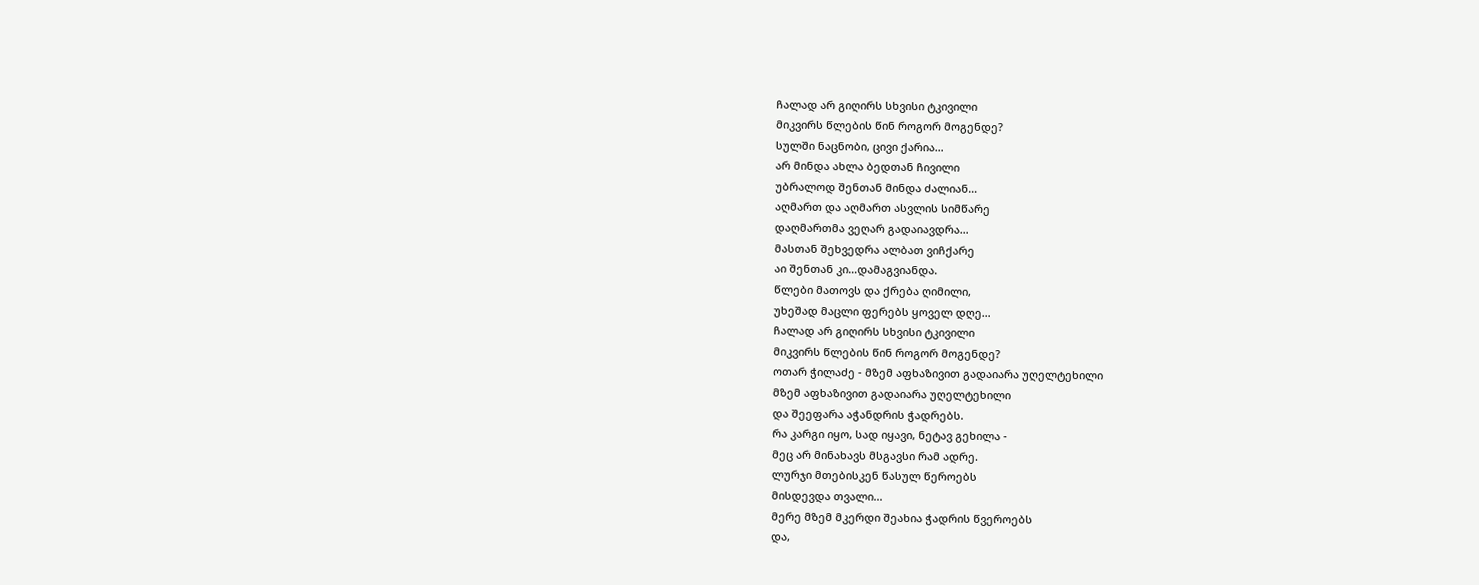ჩალად არ გიღირს სხვისი ტკივილი
მიკვირს წლების წინ როგორ მოგენდე?
სულში ნაცნობი, ცივი ქარია…
არ მინდა ახლა ბედთან ჩივილი
უბრალოდ შენთან მინდა ძალიან…
აღმართ და აღმართ ასვლის სიმწარე
დაღმართმა ვეღარ გადაიავდრა…
მასთან შეხვედრა ალბათ ვიჩქარე
აი შენთან კი…დამაგვიანდა.
წლები მათოვს და ქრება ღიმილი,
უხეშად მაცლი ფერებს ყოველ დღე…
ჩალად არ გიღირს სხვისი ტკივილი
მიკვირს წლების წინ როგორ მოგენდე?
ოთარ ჭილაძე - მზემ აფხაზივით გადაიარა უღელტეხილი
მზემ აფხაზივით გადაიარა უღელტეხილი
და შეეფარა აჭანდრის ჭადრებს.
რა კარგი იყო, სად იყავი, ნეტავ გეხილა -
მეც არ მინახავს მსგავსი რამ ადრე.
ლურჯი მთებისკენ წასულ წეროებს
მისდევდა თვალი...
მერე მზემ მკერდი შეახია ჭადრის წვეროებს
და,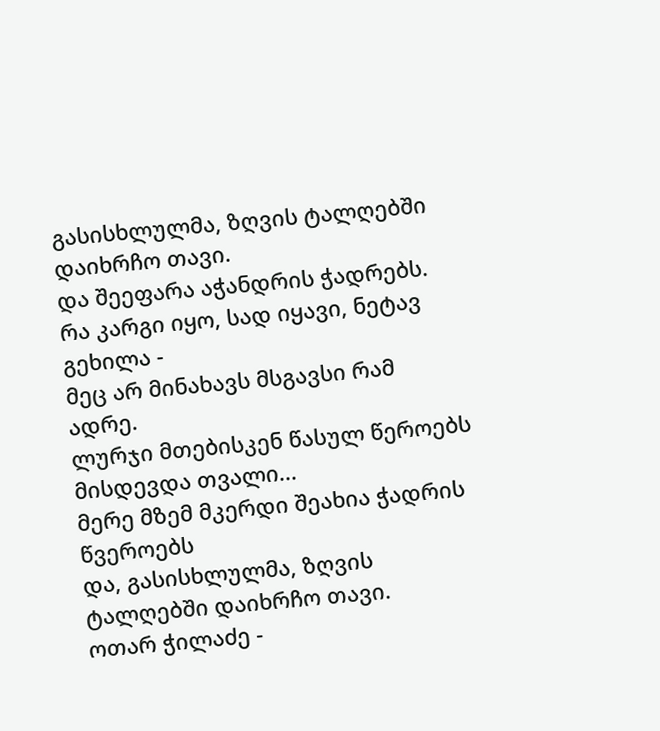გასისხლულმა, ზღვის ტალღებში დაიხრჩო თავი.
და შეეფარა აჭანდრის ჭადრებს.
რა კარგი იყო, სად იყავი, ნეტავ გეხილა -
მეც არ მინახავს მსგავსი რამ ადრე.
ლურჯი მთებისკენ წასულ წეროებს
მისდევდა თვალი...
მერე მზემ მკერდი შეახია ჭადრის წვეროებს
და, გასისხლულმა, ზღვის ტალღებში დაიხრჩო თავი.
ოთარ ჭილაძე -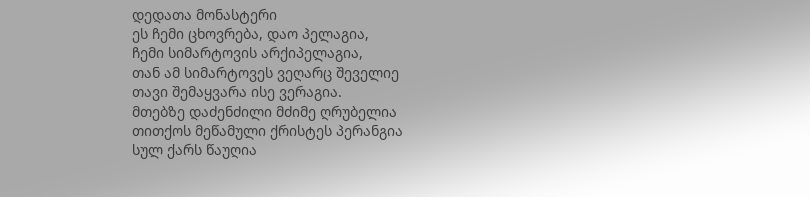დედათა მონასტერი
ეს ჩემი ცხოვრება, დაო პელაგია,
ჩემი სიმარტოვის არქიპელაგია,
თან ამ სიმარტოვეს ვეღარც შეველიე
თავი შემაყვარა ისე ვერაგია.
მთებზე დაძენძილი მძიმე ღრუბელია
თითქოს მეწამული ქრისტეს პერანგია
სულ ქარს წაუღია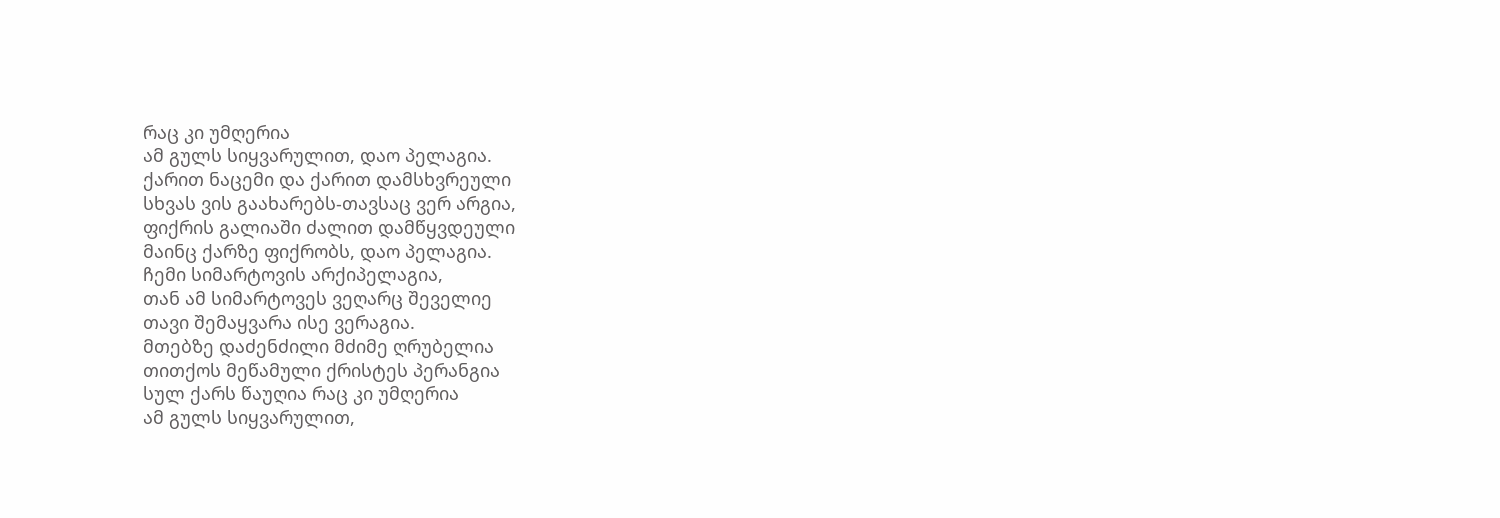რაც კი უმღერია
ამ გულს სიყვარულით, დაო პელაგია.
ქარით ნაცემი და ქარით დამსხვრეული
სხვას ვის გაახარებს-თავსაც ვერ არგია,
ფიქრის გალიაში ძალით დამწყვდეული
მაინც ქარზე ფიქრობს, დაო პელაგია.
ჩემი სიმარტოვის არქიპელაგია,
თან ამ სიმარტოვეს ვეღარც შეველიე
თავი შემაყვარა ისე ვერაგია.
მთებზე დაძენძილი მძიმე ღრუბელია
თითქოს მეწამული ქრისტეს პერანგია
სულ ქარს წაუღია რაც კი უმღერია
ამ გულს სიყვარულით,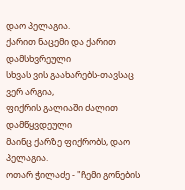დაო პელაგია.
ქარით ნაცემი და ქარით დამსხვრეული
სხვას ვის გაახარებს-თავსაც ვერ არგია,
ფიქრის გალიაში ძალით დამწყვდეული
მაინც ქარზე ფიქრობს, დაო პელაგია.
ოთარ ჭილაძე - "ჩემი გონების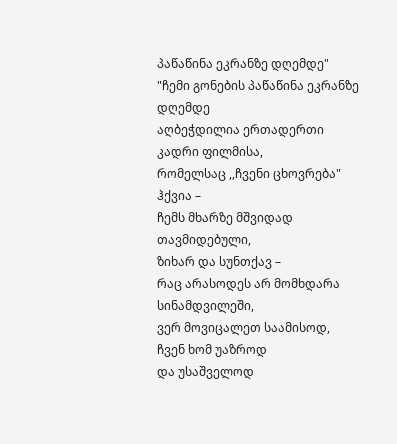პაწაწინა ეკრანზე დღემდე"
"ჩემი გონების პაწაწინა ეკრანზე დღემდე
აღბეჭდილია ერთადერთი კადრი ფილმისა,
რომელსაც ,,ჩვენი ცხოვრება" ჰქვია –
ჩემს მხარზე მშვიდად თავმიდებული,
ზიხარ და სუნთქავ –
რაც არასოდეს არ მომხდარა სინამდვილეში,
ვერ მოვიცალეთ საამისოდ,
ჩვენ ხომ უაზროდ
და უსაშველოდ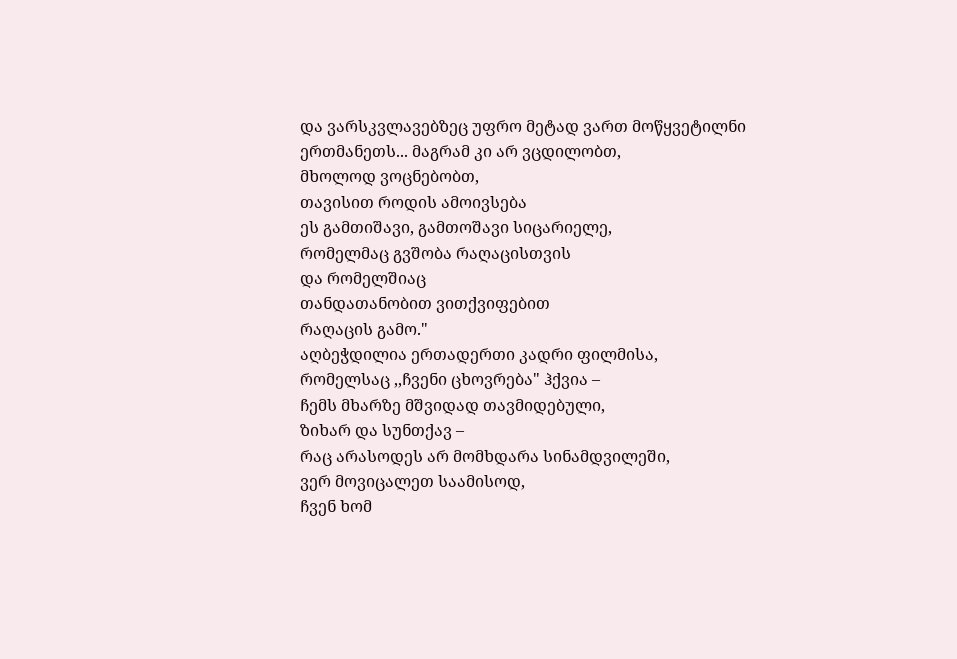და ვარსკვლავებზეც უფრო მეტად ვართ მოწყვეტილნი
ერთმანეთს... მაგრამ კი არ ვცდილობთ,
მხოლოდ ვოცნებობთ,
თავისით როდის ამოივსება
ეს გამთიშავი, გამთოშავი სიცარიელე,
რომელმაც გვშობა რაღაცისთვის
და რომელშიაც
თანდათანობით ვითქვიფებით
რაღაცის გამო."
აღბეჭდილია ერთადერთი კადრი ფილმისა,
რომელსაც ,,ჩვენი ცხოვრება" ჰქვია –
ჩემს მხარზე მშვიდად თავმიდებული,
ზიხარ და სუნთქავ –
რაც არასოდეს არ მომხდარა სინამდვილეში,
ვერ მოვიცალეთ საამისოდ,
ჩვენ ხომ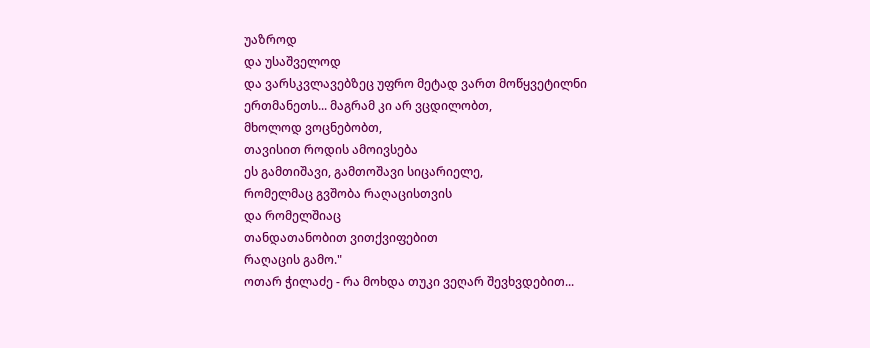უაზროდ
და უსაშველოდ
და ვარსკვლავებზეც უფრო მეტად ვართ მოწყვეტილნი
ერთმანეთს... მაგრამ კი არ ვცდილობთ,
მხოლოდ ვოცნებობთ,
თავისით როდის ამოივსება
ეს გამთიშავი, გამთოშავი სიცარიელე,
რომელმაც გვშობა რაღაცისთვის
და რომელშიაც
თანდათანობით ვითქვიფებით
რაღაცის გამო."
ოთარ ჭილაძე - რა მოხდა თუკი ვეღარ შევხვდებით...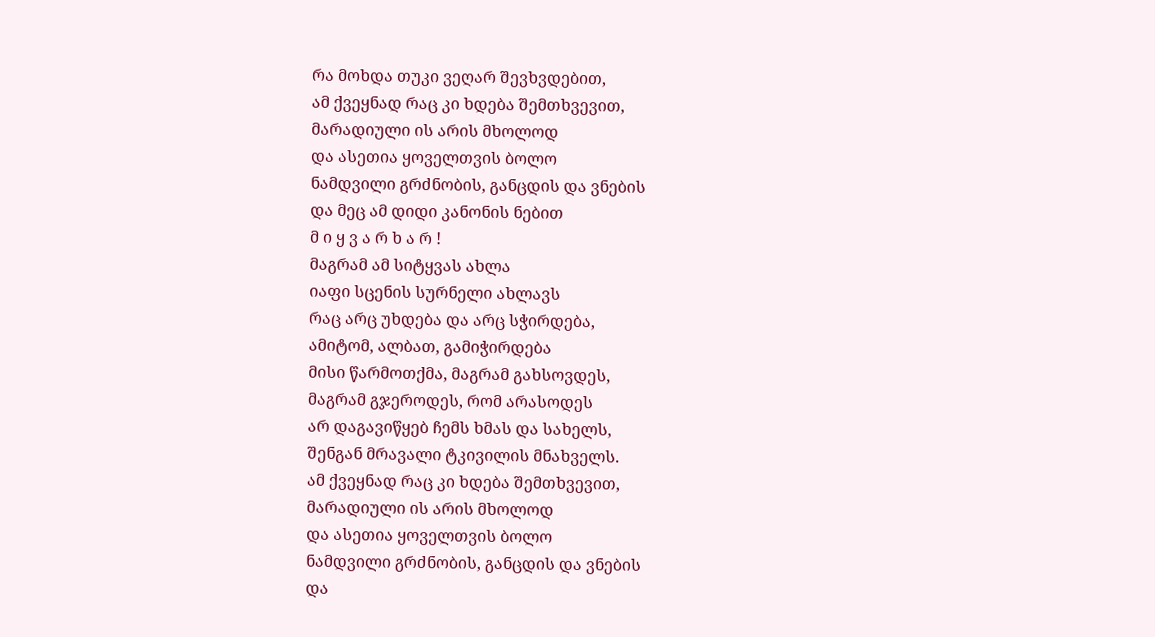რა მოხდა თუკი ვეღარ შევხვდებით,
ამ ქვეყნად რაც კი ხდება შემთხვევით,
მარადიული ის არის მხოლოდ
და ასეთია ყოველთვის ბოლო
ნამდვილი გრძნობის, განცდის და ვნების
და მეც ამ დიდი კანონის ნებით
მ ი ყ ვ ა რ ხ ა რ !
მაგრამ ამ სიტყვას ახლა
იაფი სცენის სურნელი ახლავს
რაც არც უხდება და არც სჭირდება,
ამიტომ, ალბათ, გამიჭირდება
მისი წარმოთქმა, მაგრამ გახსოვდეს,
მაგრამ გჯეროდეს, რომ არასოდეს
არ დაგავიწყებ ჩემს ხმას და სახელს,
შენგან მრავალი ტკივილის მნახველს.
ამ ქვეყნად რაც კი ხდება შემთხვევით,
მარადიული ის არის მხოლოდ
და ასეთია ყოველთვის ბოლო
ნამდვილი გრძნობის, განცდის და ვნების
და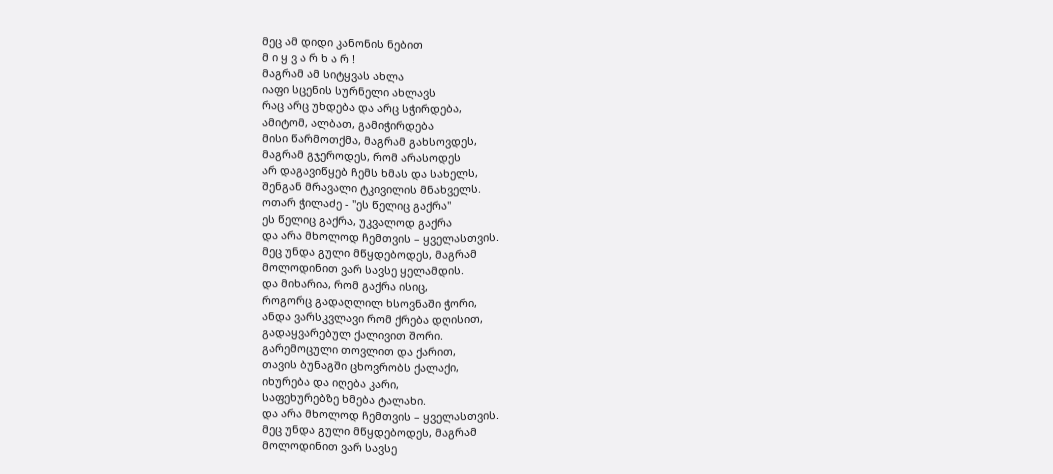მეც ამ დიდი კანონის ნებით
მ ი ყ ვ ა რ ხ ა რ !
მაგრამ ამ სიტყვას ახლა
იაფი სცენის სურნელი ახლავს
რაც არც უხდება და არც სჭირდება,
ამიტომ, ალბათ, გამიჭირდება
მისი წარმოთქმა, მაგრამ გახსოვდეს,
მაგრამ გჯეროდეს, რომ არასოდეს
არ დაგავიწყებ ჩემს ხმას და სახელს,
შენგან მრავალი ტკივილის მნახველს.
ოთარ ჭილაძე - "ეს წელიც გაქრა"
ეს წელიც გაქრა, უკვალოდ გაქრა
და არა მხოლოდ ჩემთვის – ყველასთვის.
მეც უნდა გული მწყდებოდეს, მაგრამ
მოლოდინით ვარ სავსე ყელამდის.
და მიხარია, რომ გაქრა ისიც,
როგორც გადაღლილ ხსოვნაში ჭორი,
ანდა ვარსკვლავი რომ ქრება დღისით,
გადაყვარებულ ქალივით შორი.
გარემოცული თოვლით და ქარით,
თავის ბუნაგში ცხოვრობს ქალაქი,
იხურება და იღება კარი,
საფეხურებზე ხმება ტალახი.
და არა მხოლოდ ჩემთვის – ყველასთვის.
მეც უნდა გული მწყდებოდეს, მაგრამ
მოლოდინით ვარ სავსე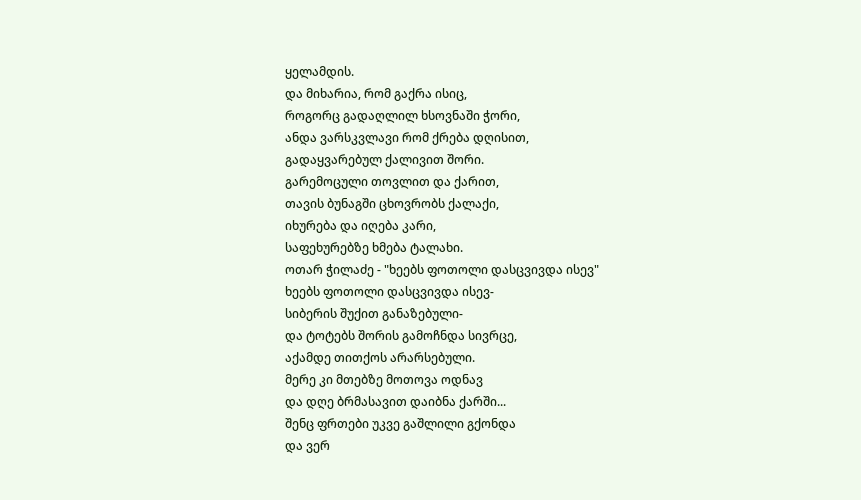ყელამდის.
და მიხარია, რომ გაქრა ისიც,
როგორც გადაღლილ ხსოვნაში ჭორი,
ანდა ვარსკვლავი რომ ქრება დღისით,
გადაყვარებულ ქალივით შორი.
გარემოცული თოვლით და ქარით,
თავის ბუნაგში ცხოვრობს ქალაქი,
იხურება და იღება კარი,
საფეხურებზე ხმება ტალახი.
ოთარ ჭილაძე - "ხეებს ფოთოლი დასცვივდა ისევ"
ხეებს ფოთოლი დასცვივდა ისევ-
სიბერის შუქით განაზებული-
და ტოტებს შორის გამოჩნდა სივრცე,
აქამდე თითქოს არარსებული.
მერე კი მთებზე მოთოვა ოდნავ
და დღე ბრმასავით დაიბნა ქარში...
შენც ფრთები უკვე გაშლილი გქონდა
და ვერ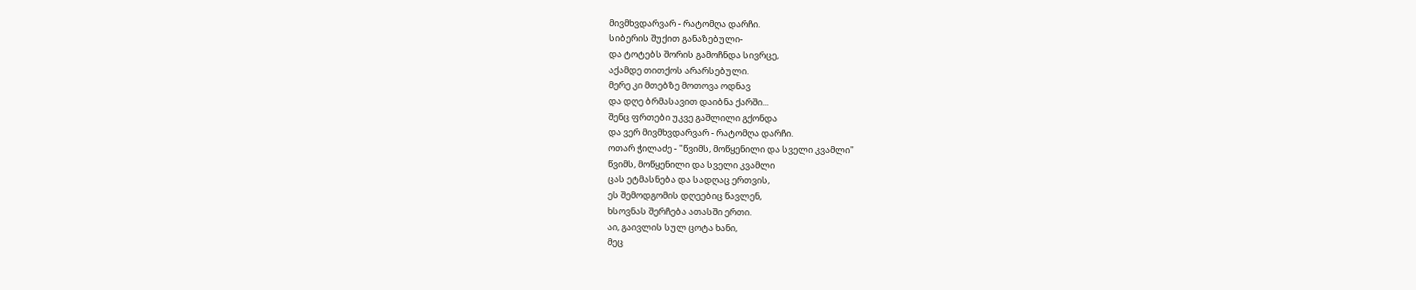მივმხვდარვარ - რატომღა დარჩი.
სიბერის შუქით განაზებული-
და ტოტებს შორის გამოჩნდა სივრცე,
აქამდე თითქოს არარსებული.
მერე კი მთებზე მოთოვა ოდნავ
და დღე ბრმასავით დაიბნა ქარში...
შენც ფრთები უკვე გაშლილი გქონდა
და ვერ მივმხვდარვარ - რატომღა დარჩი.
ოთარ ჭილაძე - "წვიმს, მოწყენილი და სველი კვამლი"
წვიმს, მოწყენილი და სველი კვამლი
ცას ეტმასნება და სადღაც ერთვის,
ეს შემოდგომის დღეებიც წავლენ,
ხსოვნას შერჩება ათასში ერთი.
აი, გაივლის სულ ცოტა ხანი,
მეც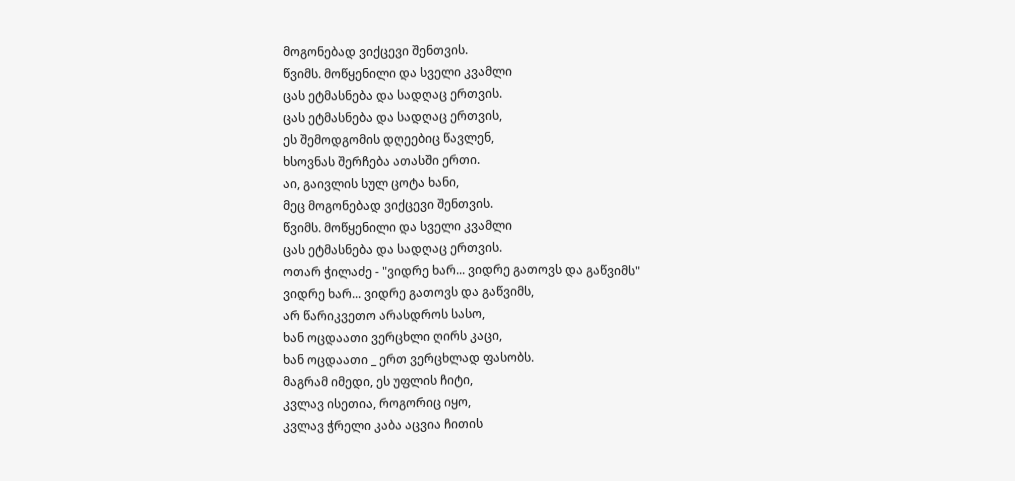მოგონებად ვიქცევი შენთვის.
წვიმს. მოწყენილი და სველი კვამლი
ცას ეტმასნება და სადღაც ერთვის.
ცას ეტმასნება და სადღაც ერთვის,
ეს შემოდგომის დღეებიც წავლენ,
ხსოვნას შერჩება ათასში ერთი.
აი, გაივლის სულ ცოტა ხანი,
მეც მოგონებად ვიქცევი შენთვის.
წვიმს. მოწყენილი და სველი კვამლი
ცას ეტმასნება და სადღაც ერთვის.
ოთარ ჭილაძე - "ვიდრე ხარ... ვიდრე გათოვს და გაწვიმს"
ვიდრე ხარ... ვიდრე გათოვს და გაწვიმს,
არ წარიკვეთო არასდროს სასო,
ხან ოცდაათი ვერცხლი ღირს კაცი,
ხან ოცდაათი _ ერთ ვერცხლად ფასობს.
მაგრამ იმედი, ეს უფლის ჩიტი,
კვლავ ისეთია, როგორიც იყო,
კვლავ ჭრელი კაბა აცვია ჩითის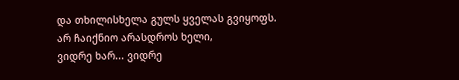და თხილისხელა გულს ყველას გვიყოფს.
არ ჩაიქნიო არასდროს ხელი,
ვიდრე ხარ... ვიდრე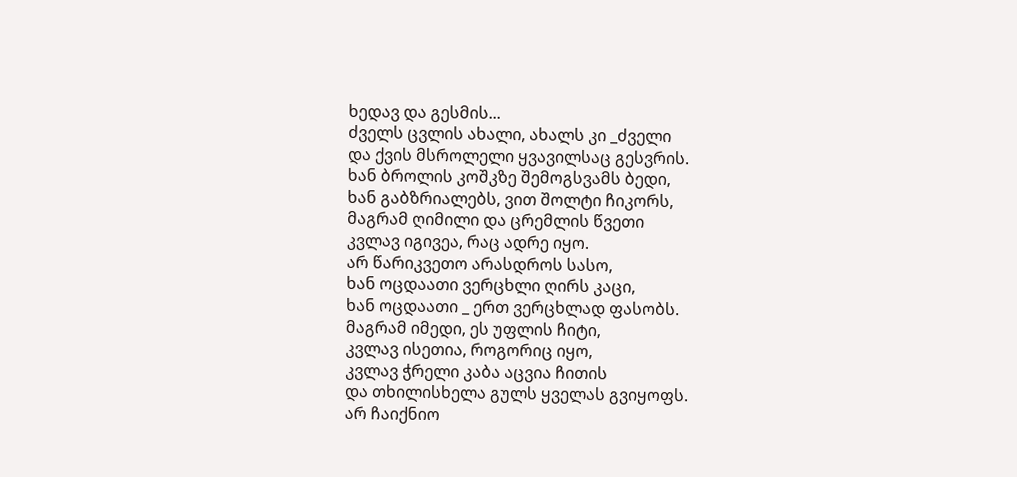ხედავ და გესმის...
ძველს ცვლის ახალი, ახალს კი _ძველი
და ქვის მსროლელი ყვავილსაც გესვრის.
ხან ბროლის კოშკზე შემოგსვამს ბედი,
ხან გაბზრიალებს, ვით შოლტი ჩიკორს,
მაგრამ ღიმილი და ცრემლის წვეთი
კვლავ იგივეა, რაც ადრე იყო.
არ წარიკვეთო არასდროს სასო,
ხან ოცდაათი ვერცხლი ღირს კაცი,
ხან ოცდაათი _ ერთ ვერცხლად ფასობს.
მაგრამ იმედი, ეს უფლის ჩიტი,
კვლავ ისეთია, როგორიც იყო,
კვლავ ჭრელი კაბა აცვია ჩითის
და თხილისხელა გულს ყველას გვიყოფს.
არ ჩაიქნიო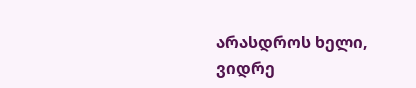არასდროს ხელი,
ვიდრე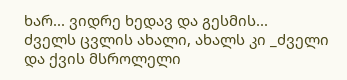ხარ... ვიდრე ხედავ და გესმის...
ძველს ცვლის ახალი, ახალს კი _ძველი
და ქვის მსროლელი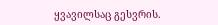ყვავილსაც გესვრის.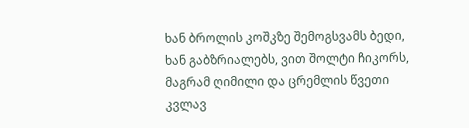ხან ბროლის კოშკზე შემოგსვამს ბედი,
ხან გაბზრიალებს, ვით შოლტი ჩიკორს,
მაგრამ ღიმილი და ცრემლის წვეთი
კვლავ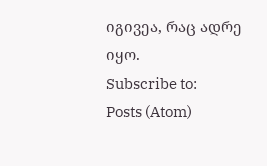იგივეა, რაც ადრე იყო.
Subscribe to:
Posts (Atom)